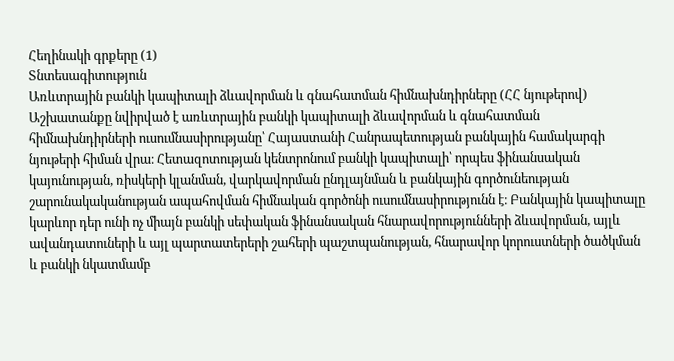Հեղինակի գրքերը (1)
Տնտեսագիտություն
Առևտրային բանկի կապիտալի ձևավորման և գնահատման հիմնախնդիրները (ՀՀ նյութերով)
Աշխատանքը նվիրված է առևտրային բանկի կապիտալի ձևավորման և գնահատման հիմնախնդիրների ուսումնասիրությանը՝ Հայաստանի Հանրապետության բանկային համակարգի նյութերի հիման վրա։ Հետազոտության կենտրոնում բանկի կապիտալի՝ որպես ֆինանսական կայունության, ռիսկերի կլանման, վարկավորման ընդլայնման և բանկային գործունեության շարունակականության ապահովման հիմնական գործոնի ուսումնասիրությունն է։ Բանկային կապիտալը կարևոր դեր ունի ոչ միայն բանկի սեփական ֆինանսական հնարավորությունների ձևավորման, այլև ավանդատուների և այլ պարտատերերի շահերի պաշտպանության, հնարավոր կորուստների ծածկման և բանկի նկատմամբ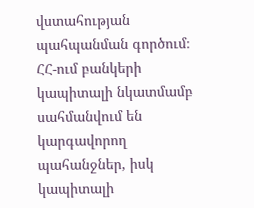վստահության պահպանման գործում։ ՀՀ-ում բանկերի կապիտալի նկատմամբ սահմանվում են կարգավորող պահանջներ, իսկ կապիտալի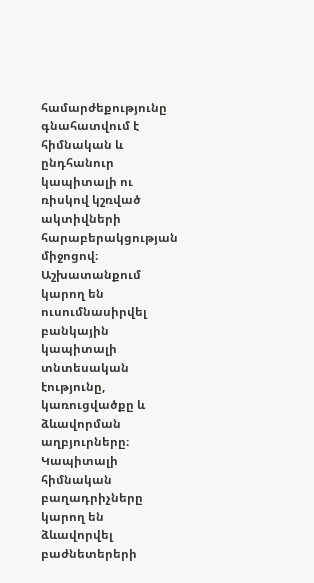համարժեքությունը գնահատվում է հիմնական և ընդհանուր կապիտալի ու ռիսկով կշռված ակտիվների հարաբերակցության միջոցով։ Աշխատանքում կարող են ուսումնասիրվել բանկային կապիտալի տնտեսական էությունը, կառուցվածքը և ձևավորման աղբյուրները։ Կապիտալի հիմնական բաղադրիչները կարող են ձևավորվել բաժնետերերի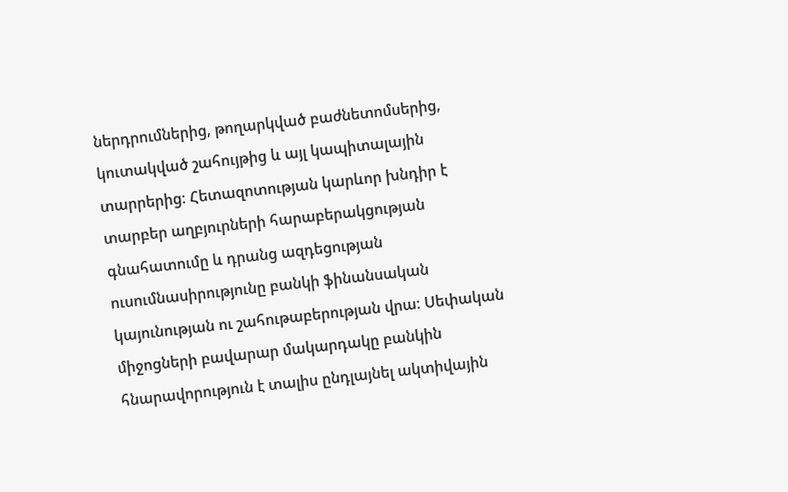ներդրումներից, թողարկված բաժնետոմսերից, կուտակված շահույթից և այլ կապիտալային տարրերից։ Հետազոտության կարևոր խնդիր է տարբեր աղբյուրների հարաբերակցության գնահատումը և դրանց ազդեցության ուսումնասիրությունը բանկի ֆինանսական կայունության ու շահութաբերության վրա։ Սեփական միջոցների բավարար մակարդակը բանկին հնարավորություն է տալիս ընդլայնել ակտիվային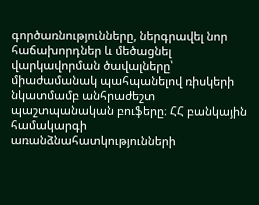գործառնությունները, ներգրավել նոր հաճախորդներ և մեծացնել վարկավորման ծավալները՝ միաժամանակ պահպանելով ռիսկերի նկատմամբ անհրաժեշտ պաշտպանական բուֆերը։ ՀՀ բանկային համակարգի առանձնահատկությունների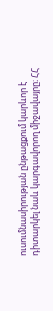ուսումնասիրության ընթացքում կարևոր է դիտարկել նաև կարգավորող միջավայրը։ ՀՀ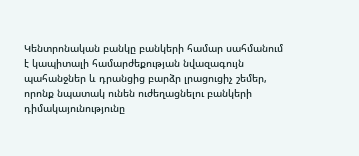Կենտրոնական բանկը բանկերի համար սահմանում է կապիտալի համարժեքության նվազագույն պահանջներ և դրանցից բարձր լրացուցիչ շեմեր, որոնք նպատակ ունեն ուժեղացնելու բանկերի դիմակայունությունը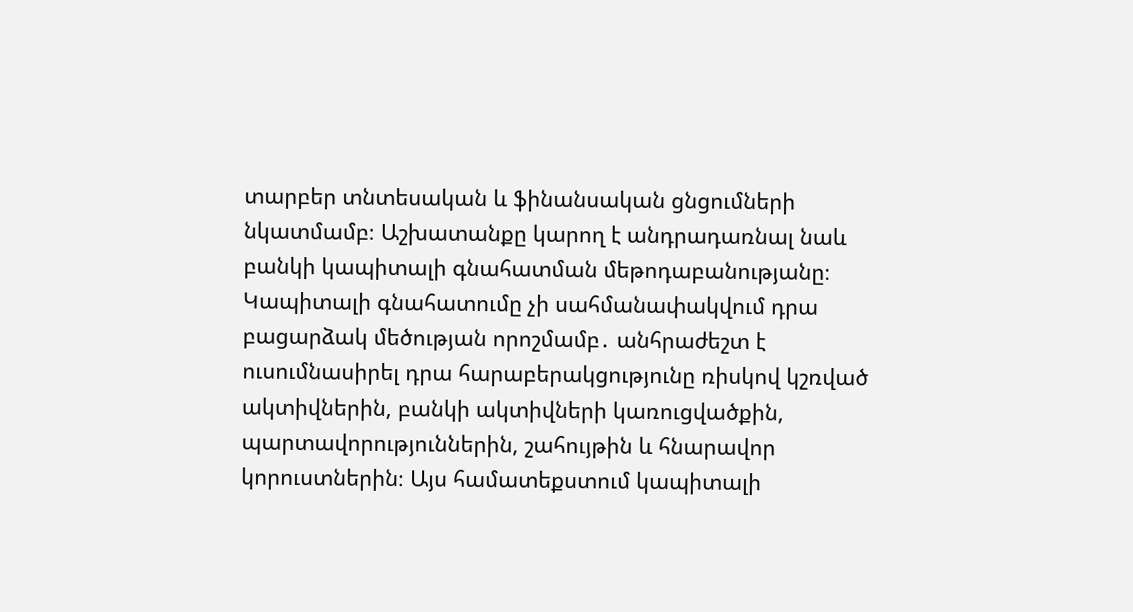տարբեր տնտեսական և ֆինանսական ցնցումների նկատմամբ։ Աշխատանքը կարող է անդրադառնալ նաև բանկի կապիտալի գնահատման մեթոդաբանությանը։ Կապիտալի գնահատումը չի սահմանափակվում դրա բացարձակ մեծության որոշմամբ․ անհրաժեշտ է ուսումնասիրել դրա հարաբերակցությունը ռիսկով կշռված ակտիվներին, բանկի ակտիվների կառուցվածքին, պարտավորություններին, շահույթին և հնարավոր կորուստներին։ Այս համատեքստում կապիտալի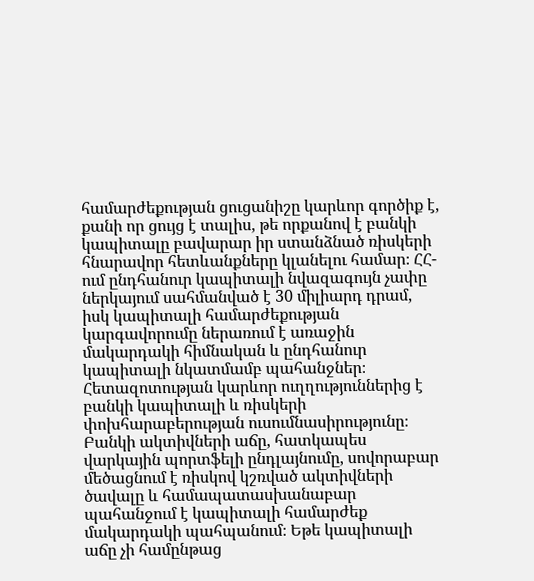համարժեքության ցուցանիշը կարևոր գործիք է, քանի որ ցույց է տալիս, թե որքանով է բանկի կապիտալը բավարար իր ստանձնած ռիսկերի հնարավոր հետևանքները կլանելու համար։ ՀՀ-ում ընդհանուր կապիտալի նվազագույն չափը ներկայում սահմանված է 30 միլիարդ դրամ, իսկ կապիտալի համարժեքության կարգավորումը ներառում է առաջին մակարդակի հիմնական և ընդհանուր կապիտալի նկատմամբ պահանջներ։ Հետազոտության կարևոր ուղղություններից է բանկի կապիտալի և ռիսկերի փոխհարաբերության ուսումնասիրությունը։ Բանկի ակտիվների աճը, հատկապես վարկային պորտֆելի ընդլայնումը, սովորաբար մեծացնում է ռիսկով կշռված ակտիվների ծավալը և համապատասխանաբար պահանջում է կապիտալի համարժեք մակարդակի պահպանում։ Եթե կապիտալի աճը չի համընթաց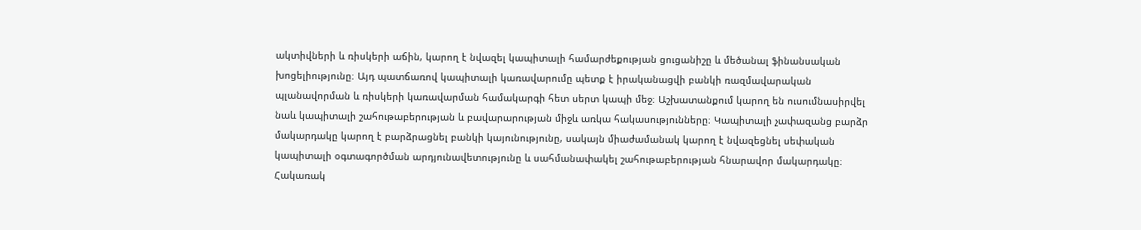ակտիվների և ռիսկերի աճին, կարող է նվազել կապիտալի համարժեքության ցուցանիշը և մեծանալ ֆինանսական խոցելիությունը։ Այդ պատճառով կապիտալի կառավարումը պետք է իրականացվի բանկի ռազմավարական պլանավորման և ռիսկերի կառավարման համակարգի հետ սերտ կապի մեջ։ Աշխատանքում կարող են ուսումնասիրվել նաև կապիտալի շահութաբերության և բավարարության միջև առկա հակասությունները։ Կապիտալի չափազանց բարձր մակարդակը կարող է բարձրացնել բանկի կայունությունը, սակայն միաժամանակ կարող է նվազեցնել սեփական կապիտալի օգտագործման արդյունավետությունը և սահմանափակել շահութաբերության հնարավոր մակարդակը։ Հակառակ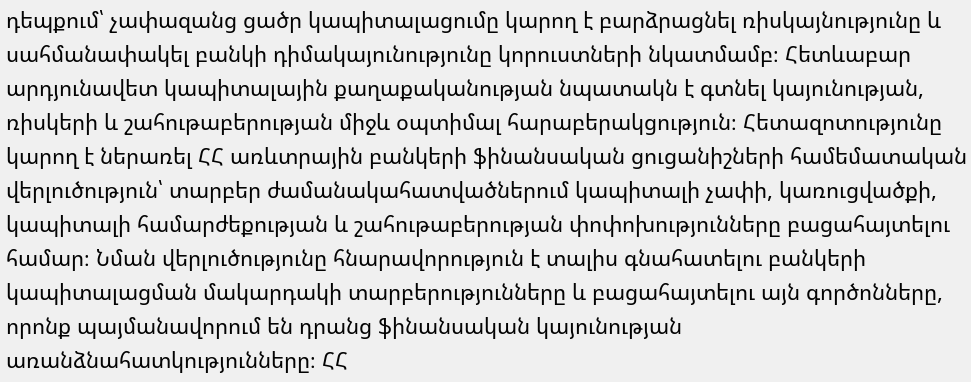դեպքում՝ չափազանց ցածր կապիտալացումը կարող է բարձրացնել ռիսկայնությունը և սահմանափակել բանկի դիմակայունությունը կորուստների նկատմամբ։ Հետևաբար արդյունավետ կապիտալային քաղաքականության նպատակն է գտնել կայունության, ռիսկերի և շահութաբերության միջև օպտիմալ հարաբերակցություն։ Հետազոտությունը կարող է ներառել ՀՀ առևտրային բանկերի ֆինանսական ցուցանիշների համեմատական վերլուծություն՝ տարբեր ժամանակահատվածներում կապիտալի չափի, կառուցվածքի, կապիտալի համարժեքության և շահութաբերության փոփոխությունները բացահայտելու համար։ Նման վերլուծությունը հնարավորություն է տալիս գնահատելու բանկերի կապիտալացման մակարդակի տարբերությունները և բացահայտելու այն գործոնները, որոնք պայմանավորում են դրանց ֆինանսական կայունության առանձնահատկությունները։ ՀՀ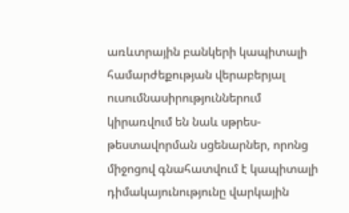առևտրային բանկերի կապիտալի համարժեքության վերաբերյալ ուսումնասիրություններում կիրառվում են նաև սթրես-թեստավորման սցենարներ, որոնց միջոցով գնահատվում է կապիտալի դիմակայունությունը վարկային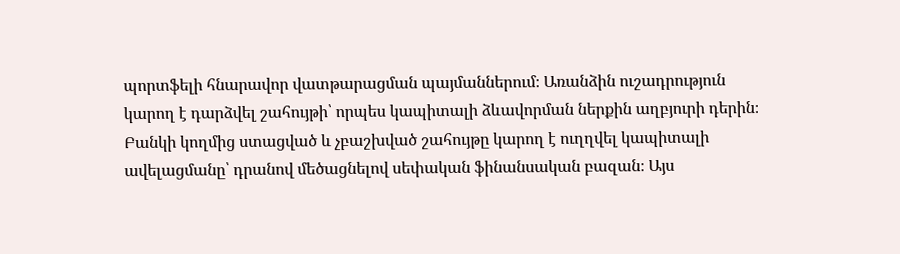պորտֆելի հնարավոր վատթարացման պայմաններում։ Առանձին ուշադրություն կարող է դարձվել շահույթի՝ որպես կապիտալի ձևավորման ներքին աղբյուրի դերին։ Բանկի կողմից ստացված և չբաշխված շահույթը կարող է ուղղվել կապիտալի ավելացմանը՝ դրանով մեծացնելով սեփական ֆինանսական բազան։ Այս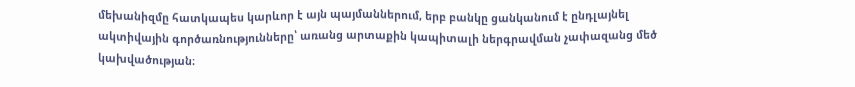մեխանիզմը հատկապես կարևոր է այն պայմաններում, երբ բանկը ցանկանում է ընդլայնել ակտիվային գործառնությունները՝ առանց արտաքին կապիտալի ներգրավման չափազանց մեծ կախվածության։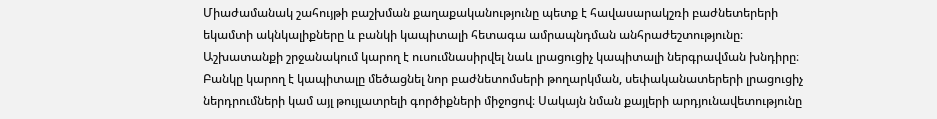Միաժամանակ շահույթի բաշխման քաղաքականությունը պետք է հավասարակշռի բաժնետերերի եկամտի ակնկալիքները և բանկի կապիտալի հետագա ամրապնդման անհրաժեշտությունը։ Աշխատանքի շրջանակում կարող է ուսումնասիրվել նաև լրացուցիչ կապիտալի ներգրավման խնդիրը։ Բանկը կարող է կապիտալը մեծացնել նոր բաժնետոմսերի թողարկման, սեփականատերերի լրացուցիչ ներդրումների կամ այլ թույլատրելի գործիքների միջոցով։ Սակայն նման քայլերի արդյունավետությունը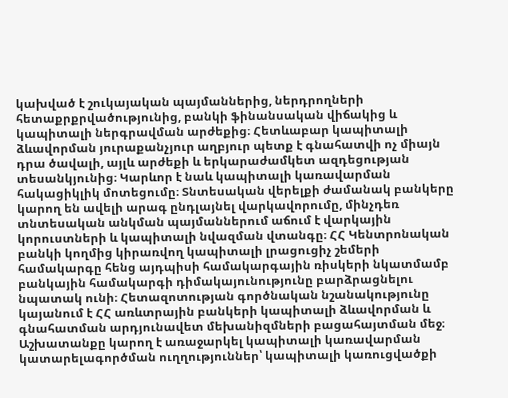կախված է շուկայական պայմաններից, ներդրողների հետաքրքրվածությունից, բանկի ֆինանսական վիճակից և կապիտալի ներգրավման արժեքից։ Հետևաբար կապիտալի ձևավորման յուրաքանչյուր աղբյուր պետք է գնահատվի ոչ միայն դրա ծավալի, այլև արժեքի և երկարաժամկետ ազդեցության տեսանկյունից։ Կարևոր է նաև կապիտալի կառավարման հակացիկլիկ մոտեցումը։ Տնտեսական վերելքի ժամանակ բանկերը կարող են ավելի արագ ընդլայնել վարկավորումը, մինչդեռ տնտեսական անկման պայմաններում աճում է վարկային կորուստների և կապիտալի նվազման վտանգը։ ՀՀ Կենտրոնական բանկի կողմից կիրառվող կապիտալի լրացուցիչ շեմերի համակարգը հենց այդպիսի համակարգային ռիսկերի նկատմամբ բանկային համակարգի դիմակայունությունը բարձրացնելու նպատակ ունի։ Հետազոտության գործնական նշանակությունը կայանում է ՀՀ առևտրային բանկերի կապիտալի ձևավորման և գնահատման արդյունավետ մեխանիզմների բացահայտման մեջ։ Աշխատանքը կարող է առաջարկել կապիտալի կառավարման կատարելագործման ուղղություններ՝ կապիտալի կառուցվածքի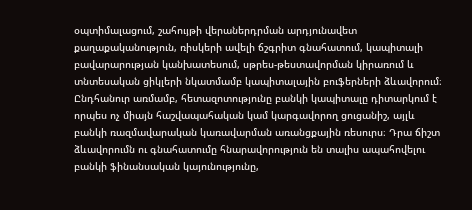օպտիմալացում, շահույթի վերաներդրման արդյունավետ քաղաքականություն, ռիսկերի ավելի ճշգրիտ գնահատում, կապիտալի բավարարության կանխատեսում, սթրես-թեստավորման կիրառում և տնտեսական ցիկլերի նկատմամբ կապիտալային բուֆերների ձևավորում։ Ընդհանուր առմամբ, հետազոտությունը բանկի կապիտալը դիտարկում է որպես ոչ միայն հաշվապահական կամ կարգավորող ցուցանիշ, այլև բանկի ռազմավարական կառավարման առանցքային ռեսուրս։ Դրա ճիշտ ձևավորումն ու գնահատումը հնարավորություն են տալիս ապահովելու բանկի ֆինանսական կայունությունը,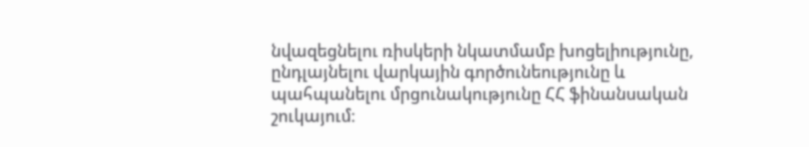նվազեցնելու ռիսկերի նկատմամբ խոցելիությունը, ընդլայնելու վարկային գործունեությունը և պահպանելու մրցունակությունը ՀՀ ֆինանսական շուկայում։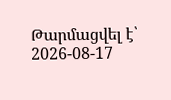Թարմացվել է՝ 2026-08-17